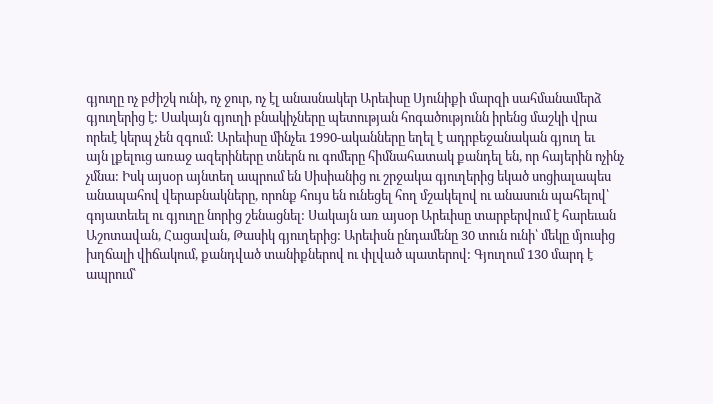գյուղը ոչ բժիշկ ունի, ոչ ջուր, ոչ էլ անասնակեր Արեւիսը Սյունիքի մարզի սահմանամերձ
գյուղերից է: Սակայն գյուղի բնակիչները պետության հոգածությունն իրենց մաշկի վրա
որեւէ կերպ չեն զգում: Արեւիսը մինչեւ 1990-ականները եղել է ադրբեջանական գյուղ եւ
այն լքելուց առաջ ազերիները տներն ու գոմերը հիմնահատակ քանդել են, որ հայերին ոչինչ
չմնա: Իսկ այսօր այնտեղ ապրում են Սիսիանից ու շրջակա գյուղերից եկած սոցիալապես
անապահով վերաբնակները, որոնք հույս են ունեցել հող մշակելով ու անասուն պահելով՝
գոյատեւել ու գյուղը նորից շենացնել: Սակայն առ այսօր Արեւիսը տարբերվում է հարեւան
Աշոտավան, Հացավան, Թասիկ գյուղերից: Արեւիսն ընդամենը 30 տուն ունի՝ մեկը մյուսից
խղճալի վիճակում, քանդված տանիքներով ու փլված պատերով: Գյուղում 130 մարդ է ապրում՝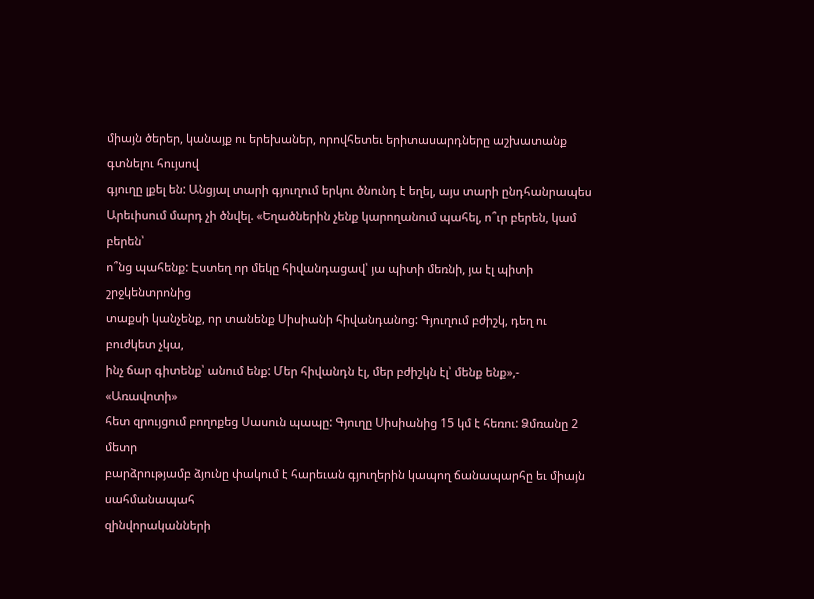միայն ծերեր, կանայք ու երեխաներ, որովհետեւ երիտասարդները աշխատանք գտնելու հույսով
գյուղը լքել են: Անցյալ տարի գյուղում երկու ծնունդ է եղել, այս տարի ընդհանրապես
Արեւիսում մարդ չի ծնվել. «Եղածներին չենք կարողանում պահել, ո՞ւր բերեն, կամ բերեն՝
ո՞նց պահենք: Էստեղ որ մեկը հիվանդացավ՝ յա պիտի մեռնի, յա էլ պիտի շրջկենտրոնից
տաքսի կանչենք, որ տանենք Սիսիանի հիվանդանոց: Գյուղում բժիշկ, դեղ ու բուժկետ չկա,
ինչ ճար գիտենք՝ անում ենք: Մեր հիվանդն էլ, մեր բժիշկն էլ՝ մենք ենք»,- «Առավոտի»
հետ զրույցում բողոքեց Սասուն պապը: Գյուղը Սիսիանից 15 կմ է հեռու: Ձմռանը 2 մետր
բարձրությամբ ձյունը փակում է հարեւան գյուղերին կապող ճանապարհը եւ միայն սահմանապահ
զինվորականների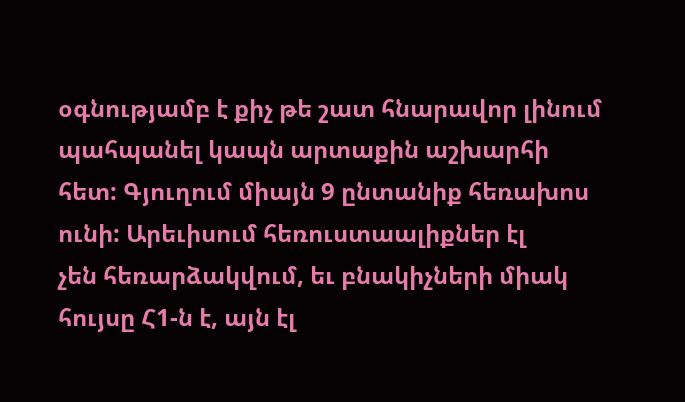օգնությամբ է քիչ թե շատ հնարավոր լինում պահպանել կապն արտաքին աշխարհի
հետ: Գյուղում միայն 9 ընտանիք հեռախոս ունի: Արեւիսում հեռուստաալիքներ էլ
չեն հեռարձակվում, եւ բնակիչների միակ հույսը Հ1-ն է, այն էլ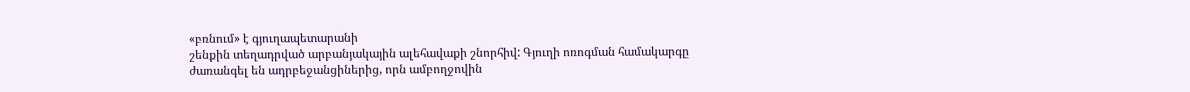«բռնում» է գյուղապետարանի
շենքին տեղադրված արբանյակային ալեհավաքի շնորհիվ: Գյուղի ոռոգման համակարգը
ժառանգել են ադրբեջանցիներից, որն ամբողջովին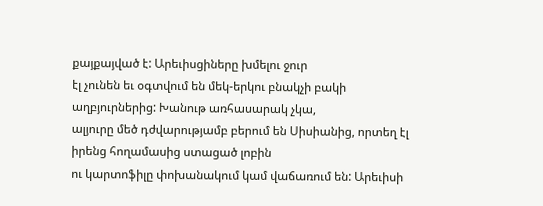քայքայված է: Արեւիսցիները խմելու ջուր
էլ չունեն եւ օգտվում են մեկ-երկու բնակչի բակի աղբյուրներից: Խանութ առհասարակ չկա,
ալյուրը մեծ դժվարությամբ բերում են Սիսիանից, որտեղ էլ իրենց հողամասից ստացած լոբին
ու կարտոֆիլը փոխանակում կամ վաճառում են: Արեւիսի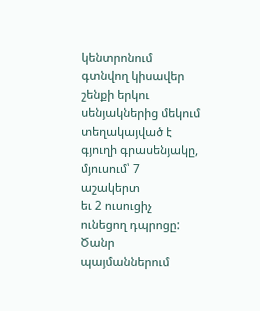կենտրոնում գտնվող կիսավեր
շենքի երկու սենյակներից մեկում տեղակայված է գյուղի գրասենյակը, մյուսում՝ 7 աշակերտ
եւ 2 ուսուցիչ ունեցող դպրոցը: Ծանր պայմաններում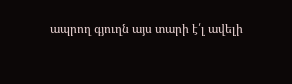ապրող գյուղն այս տարի է՛լ ավելի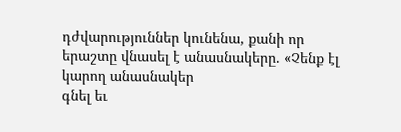դժվարություններ կունենա, քանի որ երաշտը վնասել է անասնակերը. «Չենք էլ կարող անասնակեր
գնել եւ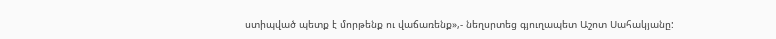ստիպված պետք է մորթենք ու վաճառենք»,- նեղսրտեց գյուղապետ Աշոտ Սահակյանը: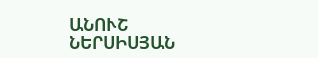ԱՆՈՒՇ ՆԵՐՍԻՍՅԱՆ